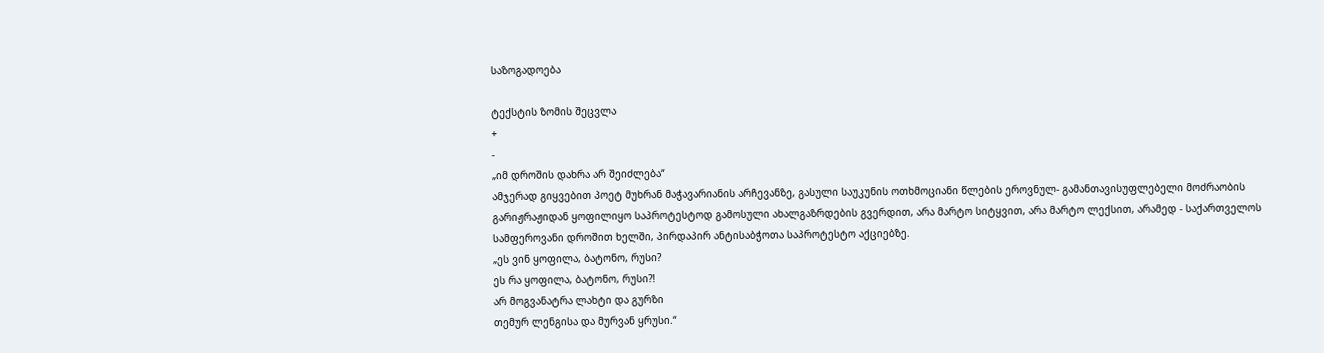საზოგადოება

ტექსტის ზომის შეცვლა
+
-
„იმ დროშის დახრა არ შეიძლება“
ამჯერად გიყვებით პოეტ მუხრან მაჭავარიანის არჩევანზე, გასული საუკუნის ოთხმოციანი წლების ეროვნულ- გამანთავისუფლებელი მოძრაობის გარიჟრაჟიდან ყოფილიყო საპროტესტოდ გამოსული ახალგაზრდების გვერდით, არა მარტო სიტყვით, არა მარტო ლექსით, არამედ - საქართველოს სამფეროვანი დროშით ხელში, პირდაპირ ანტისაბჭოთა საპროტესტო აქციებზე.
„ეს ვინ ყოფილა, ბატონო, რუსი?
ეს რა ყოფილა, ბატონო, რუსი?!
არ მოგვანატრა ლახტი და გურზი
თემურ ლენგისა და მურვან ყრუსი.“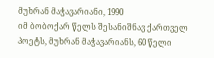მუხრან მაჭავარიანი, 1990
იმ ბობოქარ წელს შესანიშნავ ქართველ პოეტს, მუხრან მაჭავარიანს, 60 წელი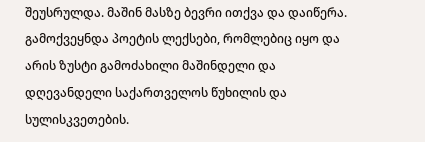შეუსრულდა. მაშინ მასზე ბევრი ითქვა და დაიწერა. გამოქვეყნდა პოეტის ლექსები, რომლებიც იყო და არის ზუსტი გამოძახილი მაშინდელი და დღევანდელი საქართველოს წუხილის და სულისკვეთების.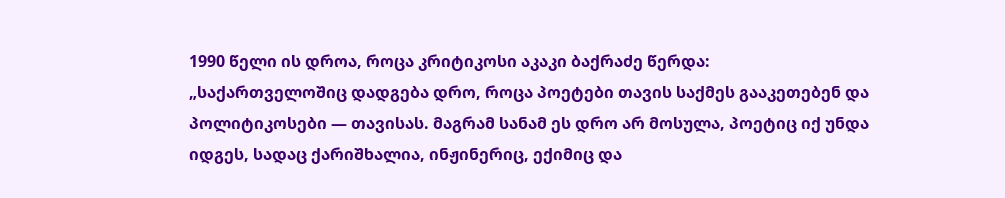1990 წელი ის დროა, როცა კრიტიკოსი აკაკი ბაქრაძე წერდა:
„საქართველოშიც დადგება დრო, როცა პოეტები თავის საქმეს გააკეთებენ და პოლიტიკოსები — თავისას. მაგრამ სანამ ეს დრო არ მოსულა, პოეტიც იქ უნდა იდგეს, სადაც ქარიშხალია, ინჟინერიც, ექიმიც და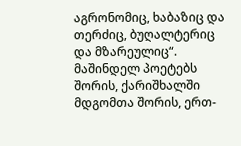აგრონომიც, ხაბაზიც და თერძიც, ბუღალტერიც და მზარეულიც“.
მაშინდელ პოეტებს შორის, ქარიშხალში მდგომთა შორის, ერთ-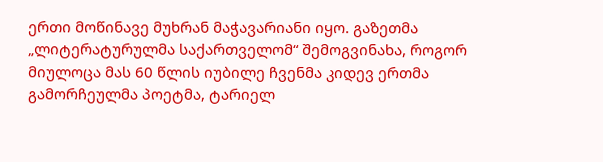ერთი მოწინავე მუხრან მაჭავარიანი იყო. გაზეთმა „ლიტერატურულმა საქართველომ“ შემოგვინახა, როგორ მიულოცა მას 60 წლის იუბილე ჩვენმა კიდევ ერთმა გამორჩეულმა პოეტმა, ტარიელ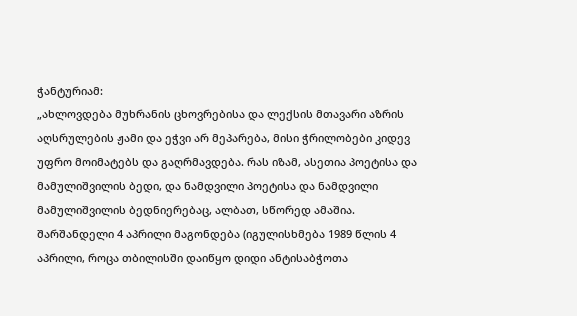ჭანტურიამ:
„ახლოვდება მუხრანის ცხოვრებისა და ლექსის მთავარი აზრის აღსრულების ჟამი და ეჭვი არ მეპარება, მისი ჭრილობები კიდევ უფრო მოიმატებს და გაღრმავდება. რას იზამ, ასეთია პოეტისა და მამულიშვილის ბედი, და ნამდვილი პოეტისა და ნამდვილი მამულიშვილის ბედნიერებაც, ალბათ, სწორედ ამაშია.
შარშანდელი 4 აპრილი მაგონდება (იგულისხმება 1989 წლის 4 აპრილი, როცა თბილისში დაიწყო დიდი ანტისაბჭოთა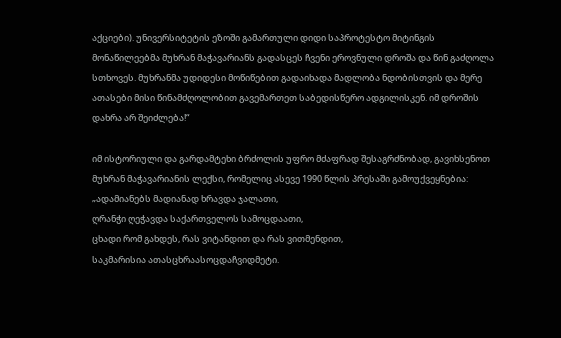აქციები). უნივერსიტეტის ეზოში გამართული დიდი საპროტესტო მიტინგის მონაწილეებმა მუხრან მაჭავარიანს გადასცეს ჩვენი ეროვნული დროშა და წინ გაძღოლა სთხოვეს. მუხრანმა უდიდესი მოწიწებით გადაიხადა მადლობა ნდობისთვის და მერე ათასები მისი წინამძღოლობით გავემართეთ საბედისწერო ადგილისკენ. იმ დროშის დახრა არ შეიძლება!“

იმ ისტორიული და გარდამტეხი ბრძოლის უფრო მძაფრად შესაგრძნობად, გავიხსენოთ მუხრან მაჭავარიანის ლექსი, რომელიც ასევე 1990 წლის პრესაში გამოუქვეყნებია:
„ადამიანებს მადიანად ხრავდა ჯალათი,
ღრანჭი ღეჭავდა საქართველოს სამოცდაათი,
ცხადი რომ გახდეს, რას ვიტანდით და რას ვითმენდით,
საკმარისია ათასცხრაასოცდაჩვიდმეტი.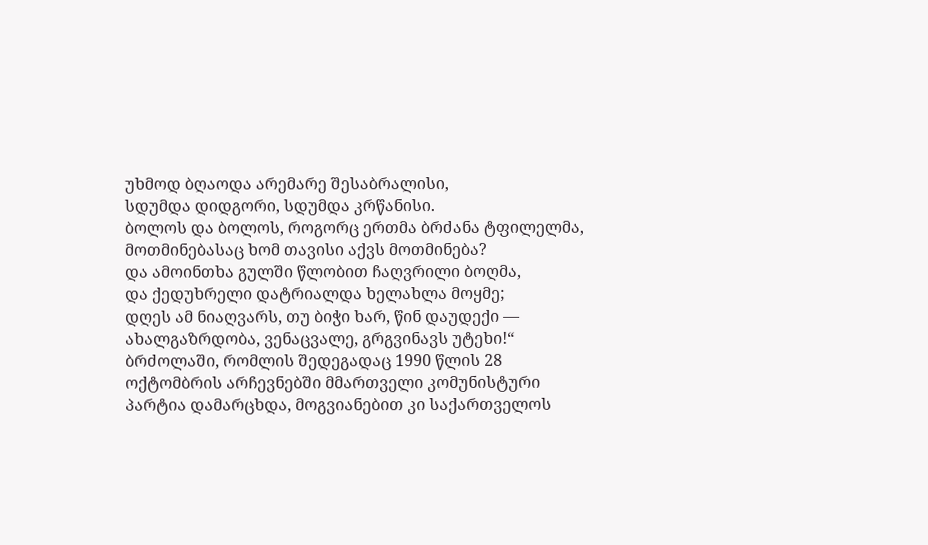უხმოდ ბღაოდა არემარე შესაბრალისი,
სდუმდა დიდგორი, სდუმდა კრწანისი.
ბოლოს და ბოლოს, როგორც ერთმა ბრძანა ტფილელმა,
მოთმინებასაც ხომ თავისი აქვს მოთმინება?
და ამოინთხა გულში წლობით ჩაღვრილი ბოღმა,
და ქედუხრელი დატრიალდა ხელახლა მოყმე;
დღეს ამ ნიაღვარს, თუ ბიჭი ხარ, წინ დაუდექი —
ახალგაზრდობა, ვენაცვალე, გრგვინავს უტეხი!“
ბრძოლაში, რომლის შედეგადაც 1990 წლის 28 ოქტომბრის არჩევნებში მმართველი კომუნისტური პარტია დამარცხდა, მოგვიანებით კი საქართველოს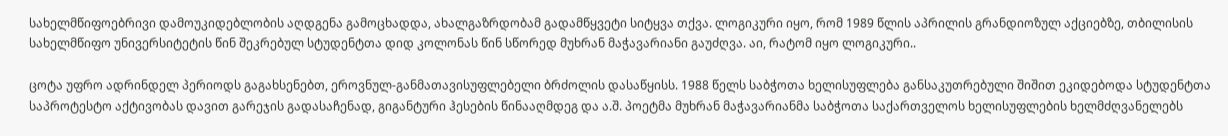სახელმწიფოებრივი დამოუკიდებლობის აღდგენა გამოცხადდა, ახალგაზრდობამ გადამწყვეტი სიტყვა თქვა. ლოგიკური იყო, რომ 1989 წლის აპრილის გრანდიოზულ აქციებზე, თბილისის სახელმწიფო უნივერსიტეტის წინ შეკრებულ სტუდენტთა დიდ კოლონას წინ სწორედ მუხრან მაჭავარიანი გაუძღვა. აი, რატომ იყო ლოგიკური..

ცოტა უფრო ადრინდელ პერიოდს გაგახსენებთ, ეროვნულ-განმათავისუფლებელი ბრძოლის დასაწყისს. 1988 წელს საბჭოთა ხელისუფლება განსაკუთრებული შიშით ეკიდებოდა სტუდენტთა საპროტესტო აქტივობას დავით გარეჯის გადასაჩენად, გიგანტური ჰესების წინააღმდეგ და ა.შ. პოეტმა მუხრან მაჭავარიანმა საბჭოთა საქართველოს ხელისუფლების ხელმძღვანელებს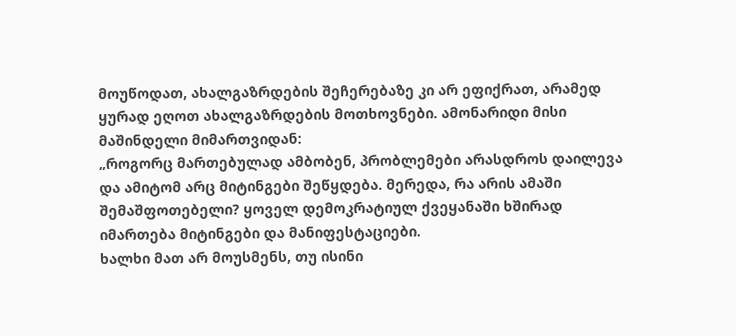მოუწოდათ, ახალგაზრდების შეჩერებაზე კი არ ეფიქრათ, არამედ ყურად ეღოთ ახალგაზრდების მოთხოვნები. ამონარიდი მისი მაშინდელი მიმართვიდან:
„როგორც მართებულად ამბობენ, პრობლემები არასდროს დაილევა და ამიტომ არც მიტინგები შეწყდება. მერედა, რა არის ამაში შემაშფოთებელი? ყოველ დემოკრატიულ ქვეყანაში ხშირად იმართება მიტინგები და მანიფესტაციები.
ხალხი მათ არ მოუსმენს, თუ ისინი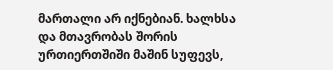მართალი არ იქნებიან. ხალხსა და მთავრობას შორის ურთიერთშიში მაშინ სუფევს,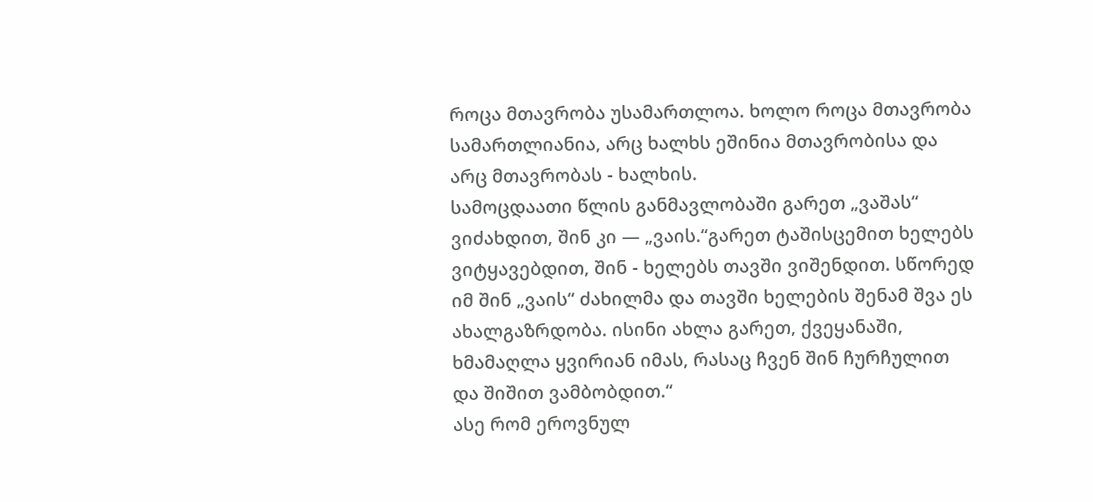როცა მთავრობა უსამართლოა. ხოლო როცა მთავრობა სამართლიანია, არც ხალხს ეშინია მთავრობისა და არც მთავრობას - ხალხის.
სამოცდაათი წლის განმავლობაში გარეთ „ვაშას“ ვიძახდით, შინ კი — „ვაის.“გარეთ ტაშისცემით ხელებს ვიტყავებდით, შინ - ხელებს თავში ვიშენდით. სწორედ იმ შინ „ვაის“ ძახილმა და თავში ხელების შენამ შვა ეს ახალგაზრდობა. ისინი ახლა გარეთ, ქვეყანაში, ხმამაღლა ყვირიან იმას, რასაც ჩვენ შინ ჩურჩულით და შიშით ვამბობდით.“
ასე რომ ეროვნულ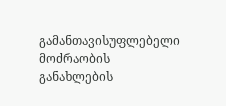გამანთავისუფლებელი მოძრაობის განახლების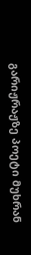გარიჟრაჟზე პოეტი მუხრან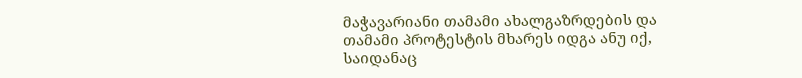მაჭავარიანი თამამი ახალგაზრდების და თამამი პროტესტის მხარეს იდგა ანუ იქ, საიდანაც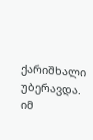ქარიშხალი უბერავდა.
იმ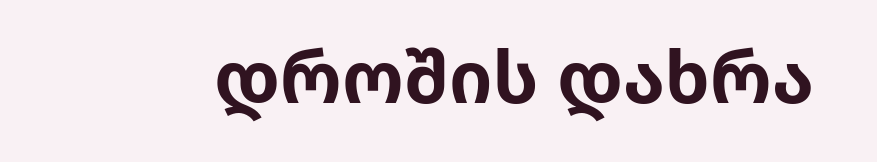დროშის დახრა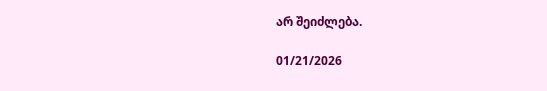არ შეიძლება.

01/21/2026